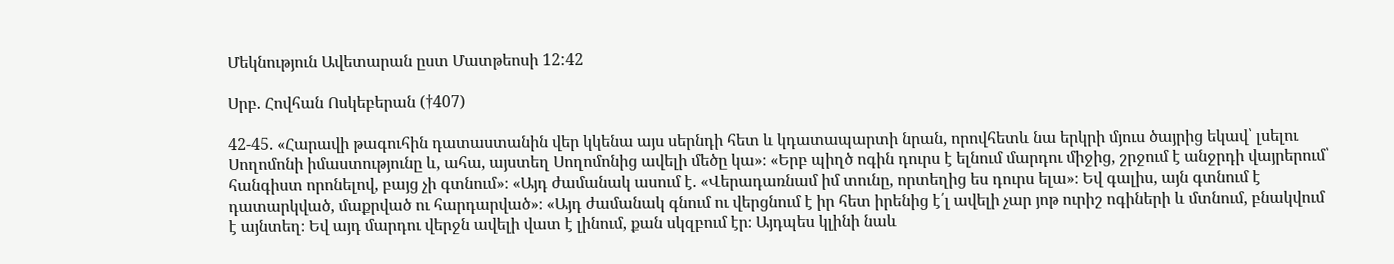Մեկնություն Ավետարան ըստ Մատթեոսի 12:42

Սրբ. Հովհան Ոսկեբերան (†407)

42-45. «Հարավի թագուհին դատաստանին վեր կկենա այս սերնդի հետ և կդատապարտի նրան, որովհետև նա երկրի մյուս ծայրից եկավ՝ լսելու Սողոմոնի իմաստությունը և, ահա, այստեղ Սողոմոնից ավելի մեծը կա»։ «Երբ պիղծ ոգին դուրս է ելնում մարդու միջից, շրջում է անջրդի վայրերում՝ հանգիստ որոնելով, բայց չի գտնում»։ «Այդ ժամանակ ասում է. «Վերադառնամ իմ տունը, որտեղից ես դուրս ելա»։ Եվ գալիս, այն գտնում է դատարկված, մաքրված ու հարդարված»։ «Այդ ժամանակ գնում ու վերցնում է իր հետ իրենից է՛լ ավելի չար յոթ ուրիշ ոգիների և մտնում, բնակվում է այնտեղ։ Եվ այդ մարդու վերջն ավելի վատ է լինում, քան սկզբում էր։ Այդպես կլինի նաև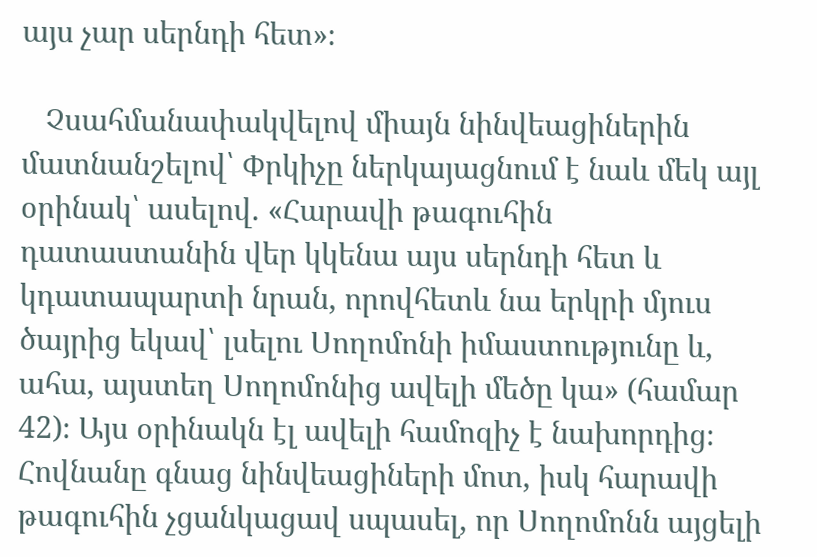այս չար սերնդի հետ»։

   Չսահմանափակվելով միայն նինվեացիներին մատնանշելով՝ Փրկիչը ներկայացնում է նաև մեկ այլ օրինակ՝ ասելով. «Հարավի թագուհին դատաստանին վեր կկենա այս սերնդի հետ և կդատապարտի նրան, որովհետև նա երկրի մյուս ծայրից եկավ՝ լսելու Սողոմոնի իմաստությունը և, ահա, այստեղ Սողոմոնից ավելի մեծը կա» (համար 42)։ Այս օրինակն էլ ավելի համոզիչ է նախորդից։ Հովնանը գնաց նինվեացիների մոտ, իսկ հարավի թագուհին չցանկացավ սպասել, որ Սողոմոնն այցելի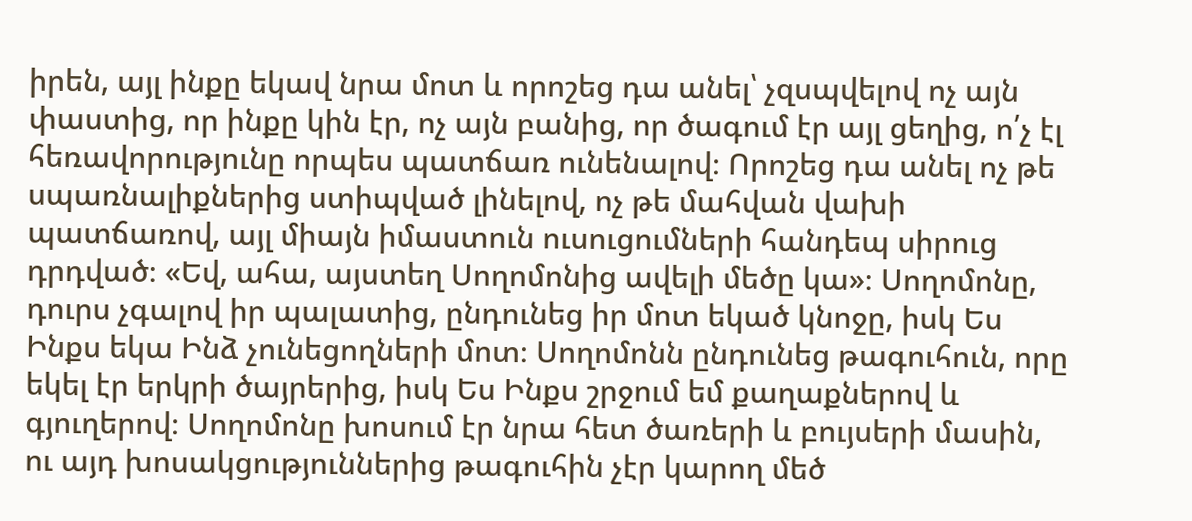իրեն, այլ ինքը եկավ նրա մոտ և որոշեց դա անել՝ չզսպվելով ոչ այն փաստից, որ ինքը կին էր, ոչ այն բանից, որ ծագում էր այլ ցեղից, ո՛չ էլ հեռավորությունը որպես պատճառ ունենալով։ Որոշեց դա անել ոչ թե սպառնալիքներից ստիպված լինելով, ոչ թե մահվան վախի պատճառով, այլ միայն իմաստուն ուսուցումների հանդեպ սիրուց դրդված։ «Եվ, ահա, այստեղ Սողոմոնից ավելի մեծը կա»։ Սողոմոնը, դուրս չգալով իր պալատից, ընդունեց իր մոտ եկած կնոջը, իսկ Ես Ինքս եկա Ինձ չունեցողների մոտ։ Սողոմոնն ընդունեց թագուհուն, որը եկել էր երկրի ծայրերից, իսկ Ես Ինքս շրջում եմ քաղաքներով և գյուղերով։ Սողոմոնը խոսում էր նրա հետ ծառերի և բույսերի մասին, ու այդ խոսակցություններից թագուհին չէր կարող մեծ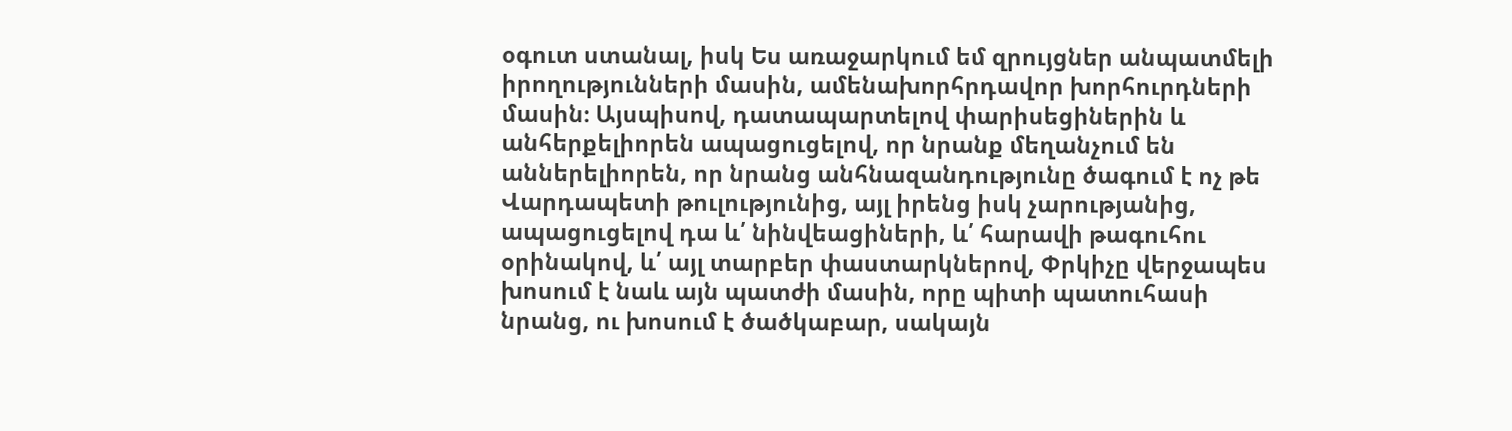օգուտ ստանալ, իսկ Ես առաջարկում եմ զրույցներ անպատմելի իրողությունների մասին, ամենախորհրդավոր խորհուրդների մասին։ Այսպիսով, դատապարտելով փարիսեցիներին և անհերքելիորեն ապացուցելով, որ նրանք մեղանչում են աններելիորեն, որ նրանց անհնազանդությունը ծագում է ոչ թե Վարդապետի թուլությունից, այլ իրենց իսկ չարությանից, ապացուցելով դա և՛ նինվեացիների, և՛ հարավի թագուհու օրինակով, և՛ այլ տարբեր փաստարկներով, Փրկիչը վերջապես խոսում է նաև այն պատժի մասին, որը պիտի պատուհասի նրանց, ու խոսում է ծածկաբար, սակայն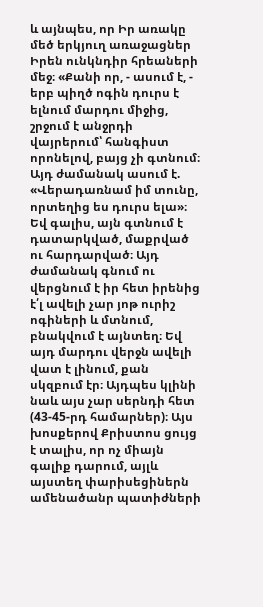և այնպես, որ Իր առակը մեծ երկյուղ առաջացներ Իրեն ունկնդիր հրեաների մեջ։ «Քանի որ, - ասում է, - երբ պիղծ ոգին դուրս է ելնում մարդու միջից, շրջում է անջրդի վայրերում՝ հանգիստ որոնելով, բայց չի գտնում։ Այդ ժամանակ ասում է. «Վերադառնամ իմ տունը, որտեղից ես դուրս ելա»։ Եվ գալիս, այն գտնում է դատարկված, մաքրված ու հարդարված։ Այդ ժամանակ գնում ու վերցնում է իր հետ իրենից է՛լ ավելի չար յոթ ուրիշ ոգիների և մտնում, բնակվում է այնտեղ։ Եվ այդ մարդու վերջն ավելի վատ է լինում, քան սկզբում էր։ Այդպես կլինի նաև այս չար սերնդի հետ (43-45-րդ համարներ)։ Այս խոսքերով Քրիստոս ցույց է տալիս, որ ոչ միայն գալիք դարում, այլև այստեղ փարիսեցիներն ամենածանր պատիժների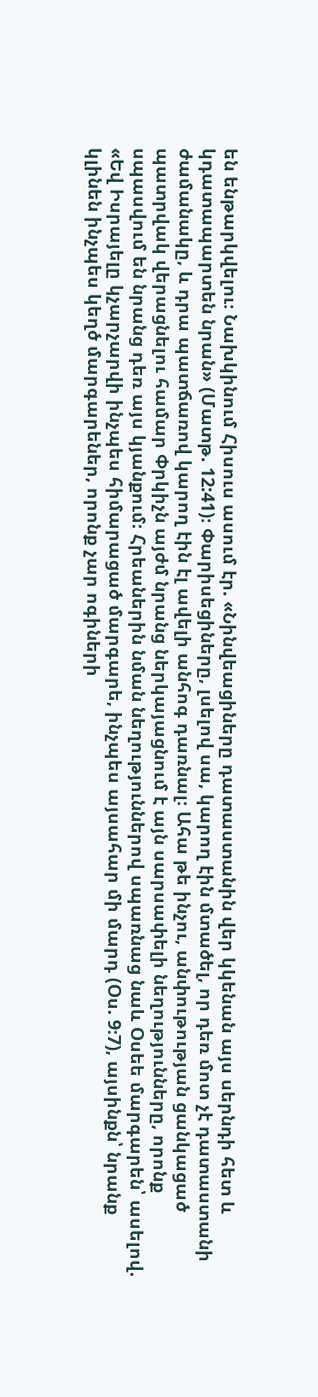են ենթարկվելու։ Նախկինում Հիսուս ասում էր. «Նինվեացիները դատաստանին վեր կկենան այս սերնդի հետ և կդատապարտեն նրան» (Մատթ. 12:41)։ Փարիսեցիները, լսելով սա, կարող էին մտածել, որ դեռ մոտ չէ դատաստանի ժամանակը, և դրա պատճառով կարող էին էլ ավելի անհոգ դառնալ։ Ահա թե ինչու, անփութության ցանկացած պատրվակ վերացնելու համար Փրկիչն այժմ նրանց ներկայացնում է այն սարսափելի նեղությունները, որոնք սպասվում են նրանց դեռ այս կյանքում։ Հրեաներին նման նեղություններով սպառնաց նաև Օսեե մարգարեն՝ ասելով. «Եվ Իսրայելը կչարչարվի ինչպես հիմարացած մարգարե, ինչպես այսահար մի մարդ (Օս. 9։7), այսինքն՝ նրանք կլինեն ինչպես կեղծ մարգարեներ, որոնք չար ոգիների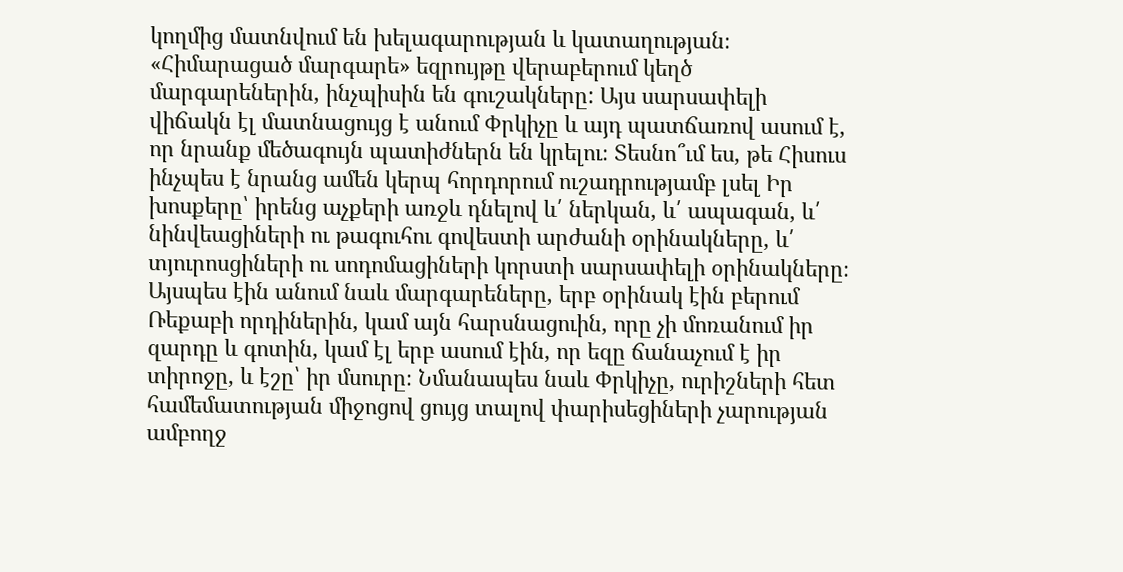կողմից մատնվում են խելագարության և կատաղության։ «Հիմարացած մարգարե» եզրույթը վերաբերում կեղծ մարգարեներին, ինչպիսին են գուշակները: Այս սարսափելի վիճակն էլ մատնացույց է անում Փրկիչը և այդ պատճառով ասում է, որ նրանք մեծագույն պատիժներն են կրելու։ Տեսնո՞ւմ ես, թե Հիսուս ինչպես է նրանց ամեն կերպ հորդորում ուշադրությամբ լսել Իր խոսքերը՝ իրենց աչքերի առջև դնելով և՛ ներկան, և՛ ապագան, և՛ նինվեացիների ու թագուհու գովեստի արժանի օրինակները, և՛ տյուրոսցիների ու սոդոմացիների կորստի սարսափելի օրինակները։ Այսպես էին անում նաև մարգարեները, երբ օրինակ էին բերում Ռեքաբի որդիներին, կամ այն հարսնացուին, որը չի մոռանում իր զարդը և գոտին, կամ էլ երբ ասում էին, որ եզը ճանաչում է իր տիրոջը, և էշը՝ իր մսուրը։ Նմանապես նաև Փրկիչը, ուրիշների հետ համեմատության միջոցով ցույց տալով փարիսեցիների չարության ամբողջ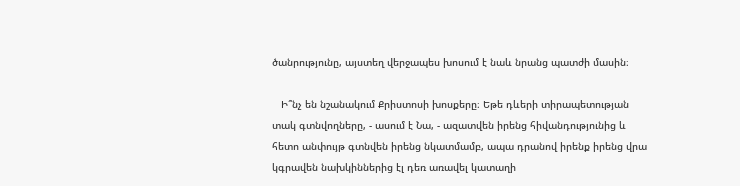ծանրությունը, այստեղ վերջապես խոսում է նաև նրանց պատժի մասին։

   Ի՞նչ են նշանակում Քրիստոսի խոսքերը։ Եթե դևերի տիրապետության տակ գտնվողները, - ասում է Նա, - ազատվեն իրենց հիվանդությունից և հետո անփույթ գտնվեն իրենց նկատմամբ, ապա դրանով իրենք իրենց վրա կգրավեն նախկիններից էլ դեռ առավել կատաղի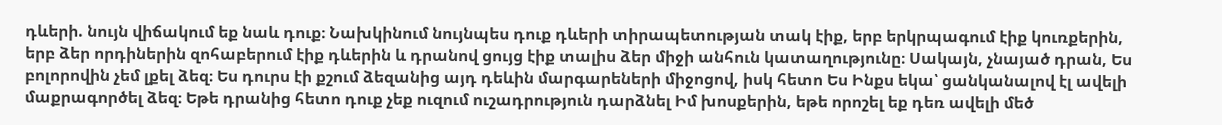դևերի. նույն վիճակում եք նաև դուք։ Նախկինում նույնպես դուք դևերի տիրապետության տակ էիք, երբ երկրպագում էիք կուռքերին, երբ ձեր որդիներին զոհաբերում էիք դևերին և դրանով ցույց էիք տալիս ձեր միջի անհուն կատաղությունը։ Սակայն, չնայած դրան, Ես բոլորովին չեմ լքել ձեզ։ Ես դուրս էի քշում ձեզանից այդ դեևին մարգարեների միջոցով, իսկ հետո Ես Ինքս եկա՝ ցանկանալով էլ ավելի մաքրագործել ձեզ։ Եթե դրանից հետո դուք չեք ուզում ուշադրություն դարձնել Իմ խոսքերին, եթե որոշել եք դեռ ավելի մեծ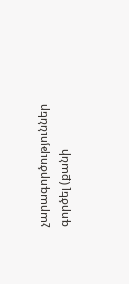չարագործություններ գործել (քանի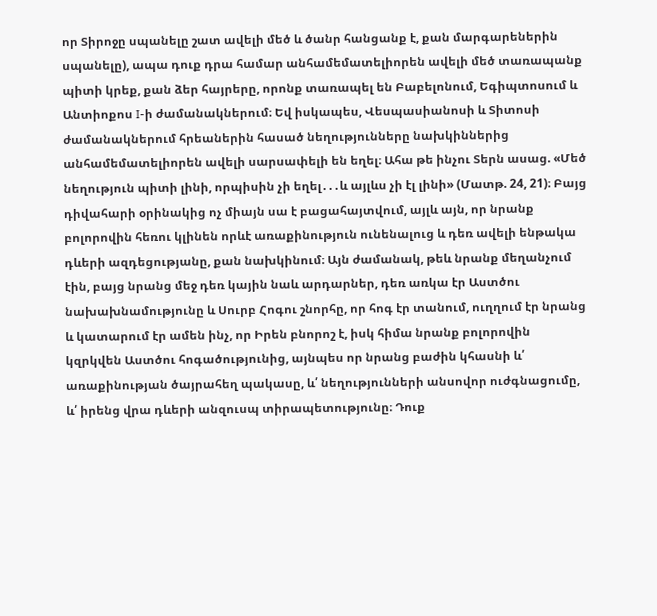որ Տիրոջը սպանելը շատ ավելի մեծ և ծանր հանցանք է, քան մարգարեներին սպանելը), ապա դուք դրա համար անհամեմատելիորեն ավելի մեծ տառապանք պիտի կրեք, քան ձեր հայրերը, որոնք տառապել են Բաբելոնում, Եգիպտոսում և Անտիոքոս I-ի ժամանակներում։ Եվ իսկապես, Վեսպասիանոսի և Տիտոսի ժամանակներում հրեաներին հասած նեղությունները նախկիններից անհամեմատելիորեն ավելի սարսափելի են եղել։ Ահա թե ինչու Տերն ասաց. «Մեծ նեղություն պիտի լինի, որպիսին չի եղել․․․և այլևս չի էլ լինի» (Մատթ. 24, 21)։ Բայց դիվահարի օրինակից ոչ միայն սա է բացահայտվում, այլև այն, որ նրանք բոլորովին հեռու կլինեն որևէ առաքինություն ունենալուց և դեռ ավելի ենթակա դևերի ազդեցությանը, քան նախկինում։ Այն ժամանակ, թեև նրանք մեղանչում էին, բայց նրանց մեջ դեռ կային նաև արդարներ, դեռ առկա էր Աստծու նախախնամությունը և Սուրբ Հոգու շնորհը, որ հոգ էր տանում, ուղղում էր նրանց և կատարում էր ամեն ինչ, որ Իրեն բնորոշ է, իսկ հիմա նրանք բոլորովին կզրկվեն Աստծու հոգածությունից, այնպես որ նրանց բաժին կհասնի և՛ առաքինության ծայրահեղ պակասը, և՛ նեղությունների անսովոր ուժգնացումը, և՛ իրենց վրա դևերի անզուսպ տիրապետությունը։ Դուք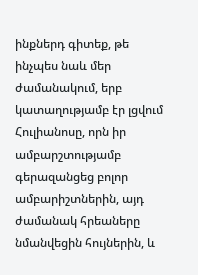ինքներդ գիտեք, թե ինչպես նաև մեր ժամանակում, երբ կատաղությամբ էր լցվում Հուլիանոսը, որն իր ամբարշտությամբ գերազանցեց բոլոր ամբարիշտներին, այդ ժամանակ հրեաները նմանվեցին հույներին, և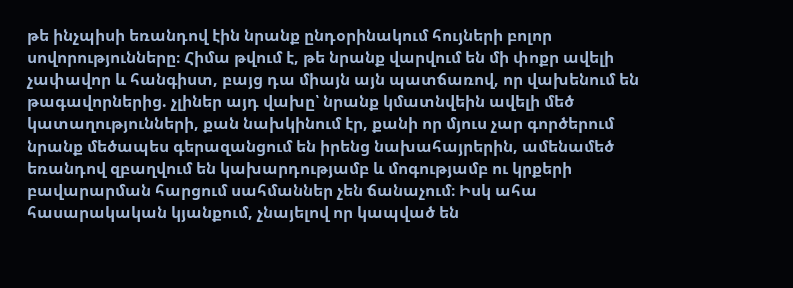թե ինչպիսի եռանդով էին նրանք ընդօրինակում հույների բոլոր սովորությունները։ Հիմա թվում է, թե նրանք վարվում են մի փոքր ավելի չափավոր և հանգիստ, բայց դա միայն այն պատճառով, որ վախենում են թագավորներից. չլիներ այդ վախը՝ նրանք կմատնվեին ավելի մեծ կատաղությունների, քան նախկինում էր, քանի որ մյուս չար գործերում նրանք մեծապես գերազանցում են իրենց նախահայրերին, ամենամեծ եռանդով զբաղվում են կախարդությամբ և մոգությամբ ու կրքերի բավարարման հարցում սահմաններ չեն ճանաչում։ Իսկ ահա հասարակական կյանքում, չնայելով որ կապված են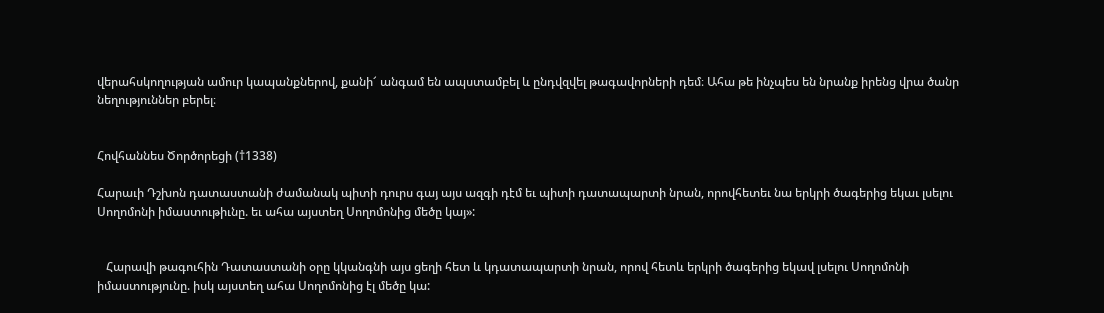վերահսկողության ամուր կապանքներով, քանի՜ անգամ են ապստամբել և ընդվզվել թագավորների դեմ։ Ահա թե ինչպես են նրանք իրենց վրա ծանր նեղություններ բերել։


Հովհաննես Ծործորեցի (†1338)

Հարաւի Դշխոն դատաստանի ժամանակ պիտի դուրս գայ այս ազգի դէմ եւ պիտի դատապարտի նրան, որովհետեւ նա երկրի ծագերից եկաւ լսելու Սողոմոնի իմաստութիւնը. եւ ահա այստեղ Սողոմոնից մեծը կայ»:


   Հարավի թագուհին Դատաստանի օրը կկանգնի այս ցեղի հետ և կդատապարտի նրան, որով հետև երկրի ծագերից եկավ լսելու Սողոմոնի իմաստությունը. իսկ այստեղ ահա Սողոմոնից էլ մեծը կա: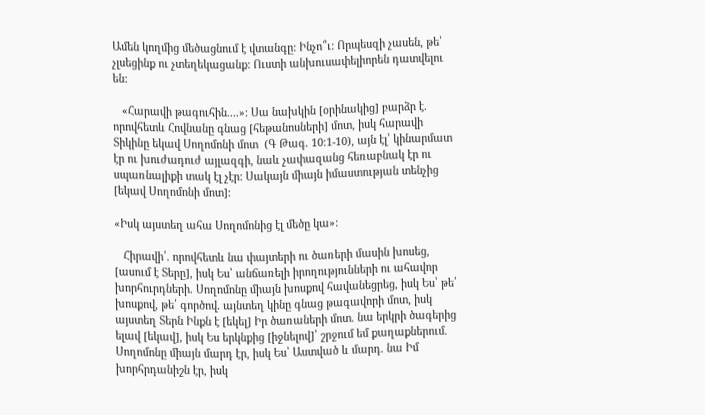Ամեն կողմից մեծացնում է վտանգը: Ինչո՞ւ: Որպեսզի չասեն, թե՝ չլսեցինք ու չտեղեկացանք: Ուստի անխուսափելիորեն դատվելու են:

   «Հարավի թագուհին....»: Սա նախկին [օրինակից] բարձր է. որովհետև Հովնանը գնաց [հեթանոսների] մոտ, իսկ հարավի Տիկինը եկավ Սողոմոնի մոտ  (Գ Թագ. 10։1-10), այն էլ՝ կինարմատ էր ու խուժադուժ այլազգի, նաև չափազանց հեռաբնակ էր ու սպառնալիքի տակ էլ չէր: Սակայն միայն իմաստության տենչից [եկավ Սողոմոնի մոտ]:

«Իսկ այստեղ ահա Սողոմոնից էլ մեծը կա»:

   Հիրավի՛. որովհետև նա փայտերի ու ծառերի մասին խոսեց, [ասում է Տերը], իսկ Ես՝ անճառելի իրողությունների ու ահավոր խորհուրդների. Սողոմոնը միայն խոսքով հավանեցրեց, իսկ Ես՝ թե՛ խոսքով, թե՛ գործով. այնտեղ կինը գնաց թագավորի մոտ, իսկ այստեղ Տերն Ինքն է [եկել] Իր ծառաների մոտ. նա երկրի ծագերից ելավ [եկավ], իսկ Ես երկնքից [իջնելով]՝ շրջում եմ քաղաքներում. Սողոմոնը միայն մարդ էր, իսկ Ես՝ Աստված և մարդ. նա Իմ խորհրդանիշն էր, իսկ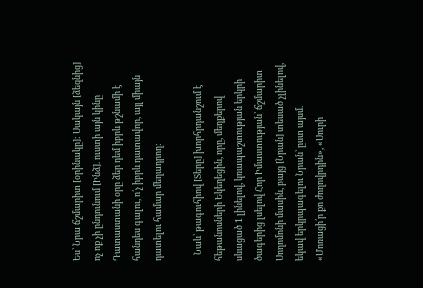Ես՝ Նրա ճշմարիտ [օրինակը]: Սակայն [ձեզնից] ոչ ոք չի ընդունում [Ինձ]. ուստի այն կինը Դատաստանի օրը ձեր դեմ իբրև թշնամի է հանդես գալու, ո՛չ իբրև դատավոր, այլ միայն դատելու համար մեղադրող:

   Նաև՝ թագուհիով [Տերը] խորհրդանշում է հեթանոսների Եկեղեցին, որը, մեղքերով սևացած 1 լինելով, կռապաշտության երկրի ծագերից լսելով Հոր Իմաստության՝ ճշմարիտ Սողոմոնի մասին, բայց [Նրան] տեսած չլինելով, եկավ երկրպագելու Նրան՝ ըստ այսմ. «Մոռացի՛ր քո ժողովրդին», «Սուրի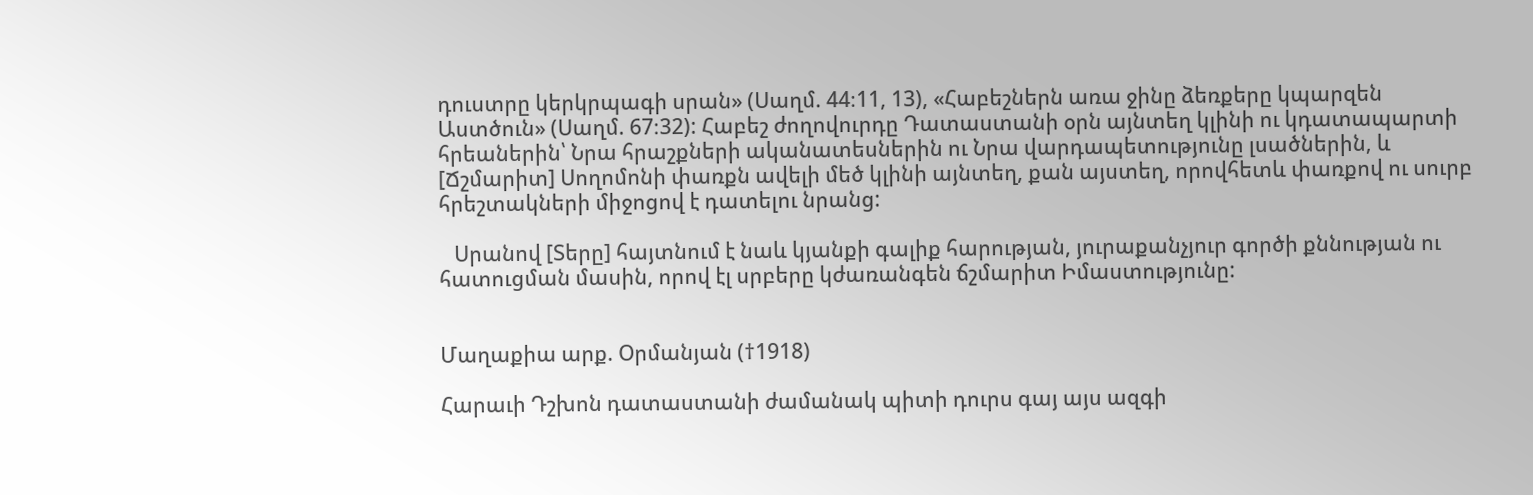դուստրը կերկրպագի սրան» (Սաղմ. 44։11, 13), «Հաբեշներն առա ջինը ձեռքերը կպարզեն Աստծուն» (Սաղմ. 67։32): Հաբեշ ժողովուրդը Դատաստանի օրն այնտեղ կլինի ու կդատապարտի հրեաներին՝ Նրա հրաշքների ականատեսներին ու Նրա վարդապետությունը լսածներին, և [Ճշմարիտ] Սողոմոնի փառքն ավելի մեծ կլինի այնտեղ, քան այստեղ, որովհետև փառքով ու սուրբ հրեշտակների միջոցով է դատելու նրանց:

   Սրանով [Տերը] հայտնում է նաև կյանքի գալիք հարության, յուրաքանչյուր գործի քննության ու հատուցման մասին, որով էլ սրբերը կժառանգեն ճշմարիտ Իմաստությունը:


Մաղաքիա արք. Օրմանյան (†1918)

Հարաւի Դշխոն դատաստանի ժամանակ պիտի դուրս գայ այս ազգի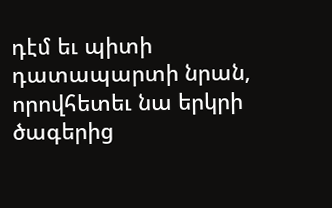դէմ եւ պիտի դատապարտի նրան, որովհետեւ նա երկրի ծագերից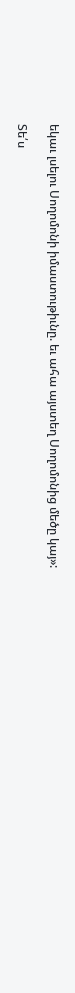եկաւ լսելու Սողոմոնի իմաստութիւնը. եւ ահա այստեղ Սողոմոնից մեծը կայ»:

Տե՛ս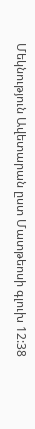Մեկնություն Ավետարան ըստ Մատթեոսի գլուխ 12:38